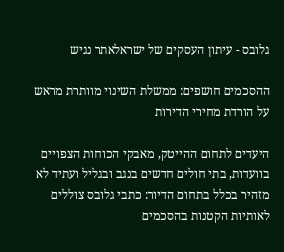גלובס - עיתון העסקים של ישראלאתר נגיש

ההסכמים חושפים: ממשלת השינוי מוותרת מראש על הורדת מחירי הדירות

היעדים לתחום ההייטק, מאבקי הכוחות הצפויים בוועדות, בתי חולים חדשים בנגב ובגליל ועתיד לא מזהיר בכלל בתחום הדיור: כתבי גלובס צוללים לאותיות הקטנות בהסכמים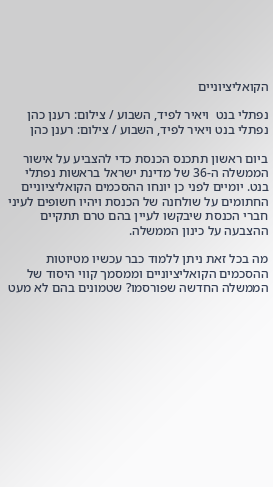הקואליציוניים

נפתלי בנט  ויאיר לפיד, השבוע / צילום: רענן כהן
נפתלי בנט ויאיר לפיד, השבוע / צילום: רענן כהן

ביום ראשון תתכנס הכנסת כדי להצביע על אישור הממשלה ה-36 של מדינת ישראל בראשות נפתלי בנט. יומיים לפני כן יונחו ההסכמים הקואליציוניים החתומים על שולחנה של הכנסת ויהיו חשופים לעיני חברי הכנסת שיבקשו לעיין בהם טרם תתקיים ההצבעה על כינון הממשלה.

מה בכל זאת ניתן ללמוד כבר עכשיו מטיוטות ההסכמים הקואליציוניים וממסמך קווי היסוד של הממשלה החדשה שפורסמו? שטמונים בהם לא מעט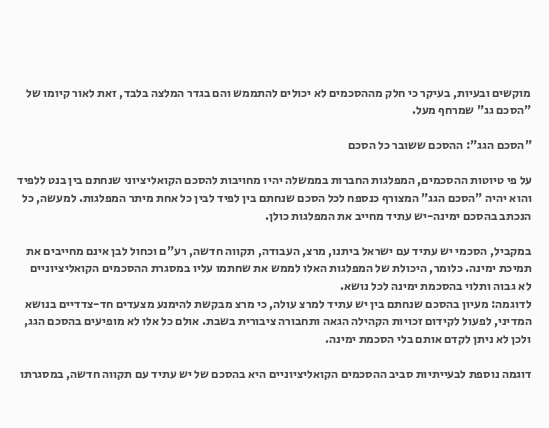מוקשים ובעיות, בעיקר כי חלק מההסכמים לא יכולים להתממש והם בגדר המלצה בלבד, זאת לאור קיומו של "הסכם גג" שמרחף מעל.

"הסכם הגג": ההסכם ששובר כל הסכם

על פי טיוטות ההסכמים, המפלגות החברות בממשלה יהיו מחויבות להסכם הקואליציוני שנחתם בין בנט ללפיד והוא יהיה "הסכם הגג" המצורף כנספח לכל הסכם שנחתם בין לפיד לבין כל אחת מיתר המפלגות. למעשה, כל הנכתב בהסכם ימינה-יש עתיד מחייב את המפלגות כולן.

במקביל, הסכמי יש עתיד עם ישראל ביתנו, מרצ, העבודה, תקווה חדשה, רע"ם וכחול לבן אינם מחייבים את תמיכת ימינה. כלומר, היכולת של המפלגות האלו לממש את שחתמו עליו במסגרת ההסכמים הקואליציוניים לא גבוה ותלוי בהסכמת ימינה לכל נושא.
לדוגמה: מעיון בהסכם שנחתם בין יש עתיד למרצ עולה, כי מרצ מבקשת להימנע מצעדים חד-צדדיים בנושא המדיני, לפעול לקידום זכויות הקהילה הגאה ותחבורה ציבורית בשבת. אולם כל אלו לא מופיעים בהסכם הגג, ולכן לא ניתן לקדם אותם בלי הסכמת ימינה.

דוגמה נוספת לבעייתיות סביב ההסכמים הקואליציוניים היא בהסכם של יש עתיד עם תקווה חדשה, במסגרתו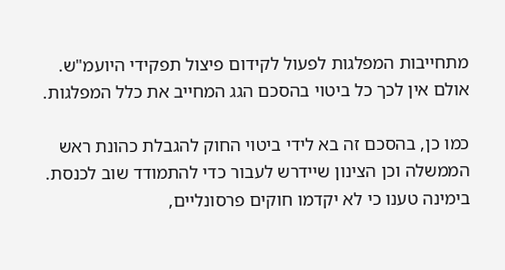מתחייבות המפלגות לפעול לקידום פיצול תפקידי היועמ"ש. אולם אין לכך כל ביטוי בהסכם הגג המחייב את כלל המפלגות.

כמו כן, בהסכם זה בא לידי ביטוי החוק להגבלת כהונת ראש הממשלה וכן הצינון שיידרש לעבור כדי להתמודד שוב לכנסת. בימינה טענו כי לא יקדמו חוקים פרסונליים,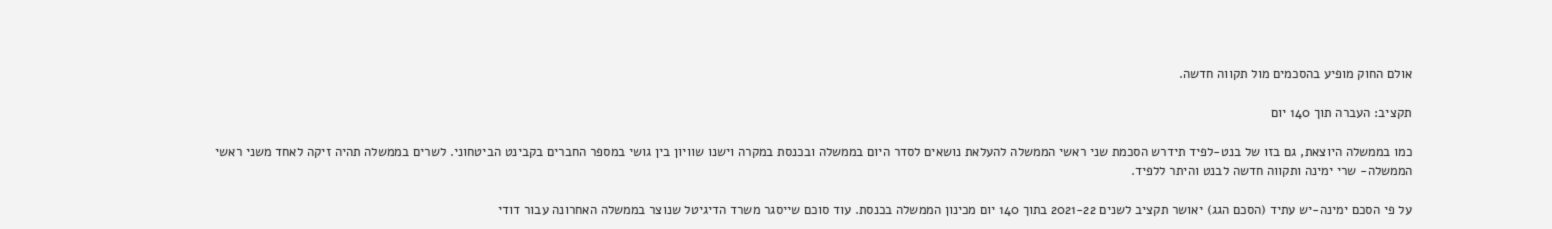אולם החוק מופיע בהסכמים מול תקווה חדשה.

תקציב: העברה תוך 140 יום

כמו בממשלה היוצאת, גם בזו של בנט-לפיד תידרש הסכמת שני ראשי הממשלה להעלאת נושאים לסדר היום בממשלה ובכנסת במקרה וישנו שוויון בין גושי במספר החברים בקבינט הביטחוני. לשרים בממשלה תהיה זיקה לאחד משני ראשי הממשלה- שרי ימינה ותקווה חדשה לבנט והיתר ללפיד.

על פי הסכם ימינה-יש עתיד (הסכם הגג) יאושר תקציב לשנים 2021-22 בתוך 140 יום מכינון הממשלה בכנסת. עוד סוכם שייסגר משרד הדיגיטל שנוצר בממשלה האחרונה עבור דודי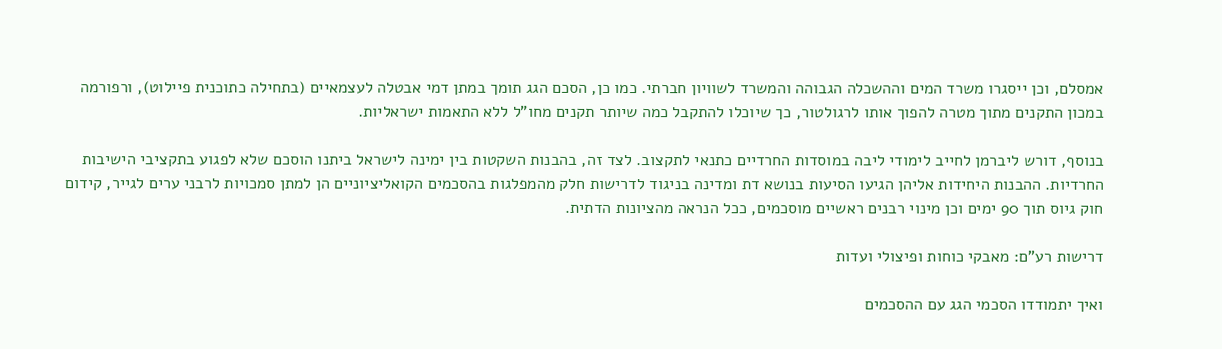אמסלם, וכן ייסגרו משרד המים וההשכלה הגבוהה והמשרד לשוויון חברתי. כמו כן, הסכם הגג תומך במתן דמי אבטלה לעצמאיים (בתחילה כתוכנית פיילוט), ורפורמה במכון התקנים מתוך מטרה להפוך אותו לרגולטור, כך שיוכלו להתקבל כמה שיותר תקנים מחו"ל ללא התאמות ישראליות.

בנוסף, דורש ליברמן לחייב לימודי ליבה במוסדות החרדיים כתנאי לתקצוב. לצד זה, בהבנות השקטות בין ימינה לישראל ביתנו הוסכם שלא לפגוע בתקציבי הישיבות החרדיות. ההבנות היחידות אליהן הגיעו הסיעות בנושא דת ומדינה בניגוד לדרישות חלק מהמפלגות בהסכמים הקואליציוניים הן למתן סמכויות לרבני ערים לגייר, קידום חוק גיוס תוך 90 ימים וכן מינוי רבנים ראשיים מוסכמים, ככל הנראה מהציונות הדתית.

דרישות רע"ם: מאבקי כוחות ופיצולי ועדות

ואיך יתמודדו הסכמי הגג עם ההסכמים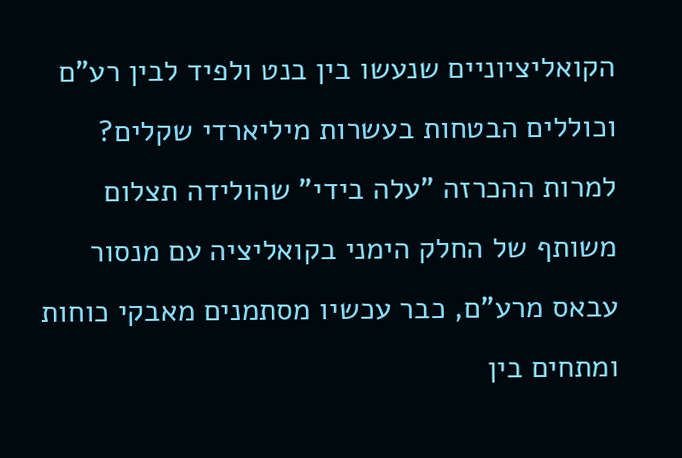הקואליציוניים שנעשו בין בנט ולפיד לבין רע"ם וכוללים הבטחות בעשרות מיליארדי שקלים? למרות ההכרזה "עלה בידי" שהולידה תצלום משותף של החלק הימני בקואליציה עם מנסור עבאס מרע"ם, כבר עכשיו מסתמנים מאבקי כוחות ומתחים בין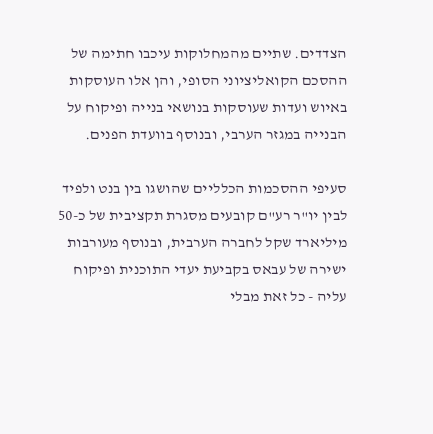הצדדים. שתיים מהמחלוקות עיכבו חתימה של ההסכם הקואליציוני הסופי, והן אלו העוסקות באיוש ועדות שעוסקות בנושאי בנייה ופיקוח על הבנייה במגזר הערבי, ובנוסף בוועדת הפנים.

סעיפי ההסכמות הכלליים שהושגו בין בנט ולפיד לבין יו"ר רע"ם קובעים מסגרת תקציבית של כ-50 מיליארד שקל לחברה הערבית, ובנוסף מעורבות ישירה של עבאס בקביעת יעדי התוכנית ופיקוח עליה - כל זאת מבלי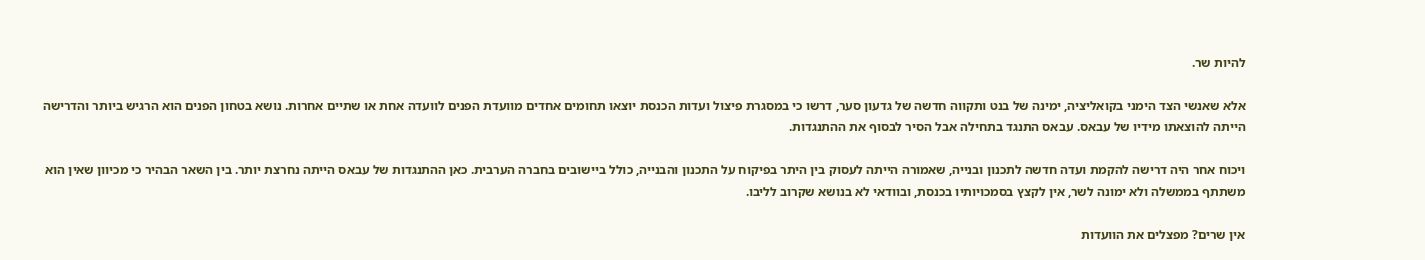להיות שר.

אלא שאנשי הצד הימני בקואליציה, ימינה של בנט ותקווה חדשה של גדעון סער, דרשו כי במסגרת פיצול ועדות הכנסת יוצאו תחומים אחדים מוועדת הפנים לוועדה אחת או שתיים אחרות. נושא בטחון הפנים הוא הרגיש ביותר והדרישה הייתה להוצאתו מידיו של עבאס. עבאס התנגד בתחילה אבל הסיר לבסוף את ההתנגדות.

ויכוח אחר היה דרישה להקמת ועדה חדשה לתכנון ובנייה, שאמורה הייתה לעסוק בין היתר בפיקוח על התכנון והבנייה, כולל ביישובים בחברה הערבית. כאן ההתנגדות של עבאס הייתה נחרצת יותר. בין השאר הבהיר כי מכיוון שאין הוא משתתף בממשלה ולא ימונה לשר, אין לקצץ בסמכויותיו בכנסת, ובוודאי לא בנושא שקרוב לליבו.

אין שרים? מפצלים את הוועדות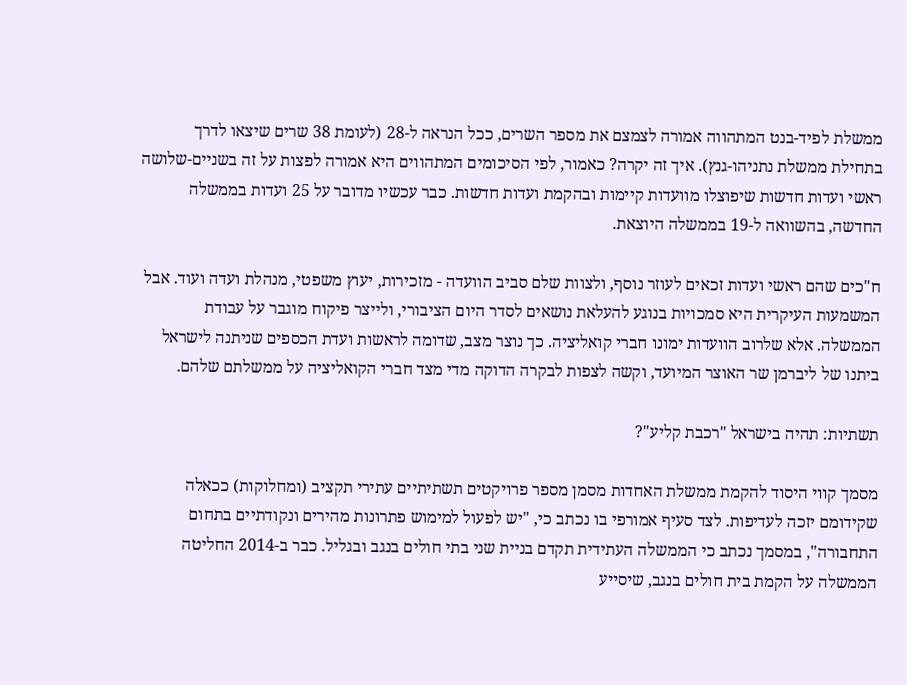ממשלת לפיד-בנט המתהווה אמורה לצמצם את מספר השרים, ככל הנראה ל-28 (לעומת 38 שרים שיצאו לדרך בתחילת ממשלת נתניהו-גנץ). איך זה יקרה? כאמור, לפי הסיכומים המתהווים היא אמורה לפצות על זה בשניים-שלושה ראשי ועדות חדשות שיפוצלו מוועדות קיימות ובהקמת ועדות חדשות. כבר עכשיו מדובר על 25 ועדות בממשלה החדשה, בהשוואה ל-19 בממשלה היוצאת.

ח"כים שהם ראשי ועדות זכאים לעוזר נוסף, ולצוות שלם סביב הוועדה - מזכירות, יעוץ משפטי, מנהלת ועדה ועוד. אבל המשמעות העיקרית היא סמכויות בנוגע להעלאת נושאים לסדר היום הציבורי, ולייצר פיקוח מוגבר על עבודת הממשלה. אלא שלרוב הוועדות ימונו חברי קואליציה. כך נוצר מצב, שדומה לראשות ועדת הכספים שניתנה לישראל ביתנו של ליברמן שר האוצר המיועד, וקשה לצפות לבקרה הדוקה מדי מצד חברי הקואליציה על ממשלתם שלהם.

תשתיות: תהיה בישראל "רכבת קליע"?

מסמך קווי היסוד להקמת ממשלת האחדות מסמן מספר פרויקטים תשתיתיים עתירי תקציב (ומחלוקות) ככאלה שקידומם יזכה לעדיפות. לצד סעיף אמורפי בו נכתב כי, "יש לפעול למימוש פתרונות מהירים ונקודתיים בתחום התחבורה", במסמך נכתב כי הממשלה העתידית תקדם בניית שני בתי חולים בנגב ובגליל. כבר ב-2014 החליטה הממשלה על הקמת בית חולים בנגב, שיסייע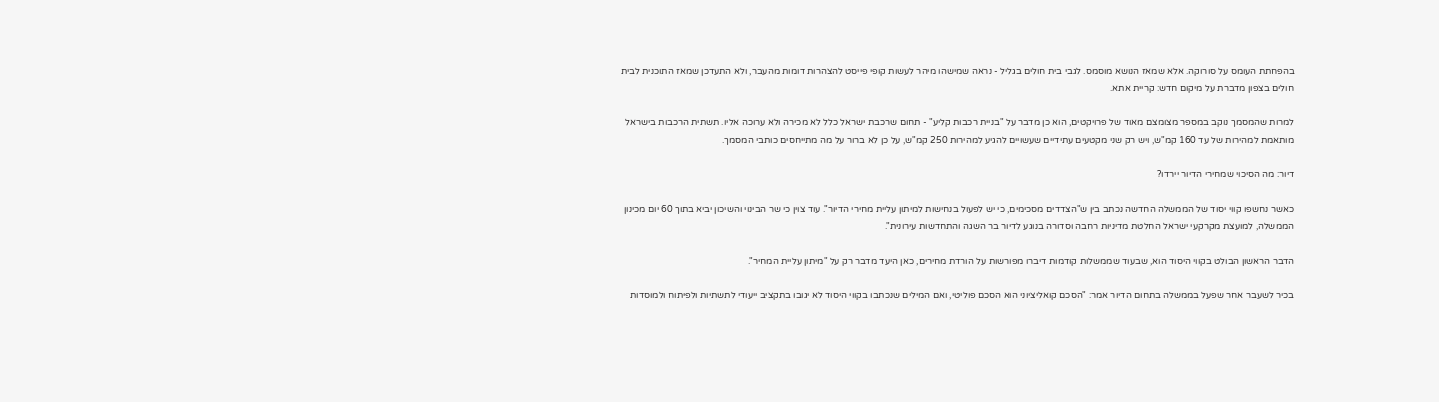בהפחתת העומס על סורוקה. אלא שמאז הנושא מוסמס. לגבי בית חולים בגליל - נראה שמישהו מיהר לעשות קופי פייסט להצהרות דומות מהעבר, ולא התעדכן שמאז התוכנית לבית חולים בצפון מדברת על מיקום חדש: קריית אתא.

למרות שהמסמך נוקב במספר מצומצם מאוד של פרויקטים, הוא כן מדבר על "בניית רכבות קליע" - תחום שרכבת ישראל כלל לא מכירה ולא ערוכה אליו. תשתית הרכבות בישראל מותאמת למהירות של עד 160 קמ"ש, ויש רק שני מקטעים עתידיים שעשויים להגיע למהירות 250 קמ"ש, על כן לא ברור על מה מתייחסים כותבי המסמך.

דיור: מה הסיכוי שמחירי הדיור יירדו?

כאשר נחשפו קווי יסוד של הממשלה החדשה נכתב בין ש"הצדדים מסכימים, כי יש לפעול בנחישות למיתון עליית מחירי הדיור". עוד צוין כי שר הבינוי והשיכון יביא בתוך 60 יום מכינון הממשלה, למועצת מקרקעי ישראל החלטת מדיניות רחבה וסדורה בנוגע לדיור בר השגה והתחדשות עירונית".

הדבר הראשון הבולט בקווי היסוד הוא, שבעוד שממשלות קודמות דיברו מפורשות על הורדת מחירים, כאן היעד מדבר רק על "מיתון עליית המחיר".

בכיר לשעבר אחר שפעל בממשלה בתחום הדיור אמר: "הסכם קואליציוני הוא הסכם פוליטי, ואם המילים שנכתבו בקווי היסוד לא יגובו בתקציב ייעודי לתשתיות ולפיתוח ולמוסדות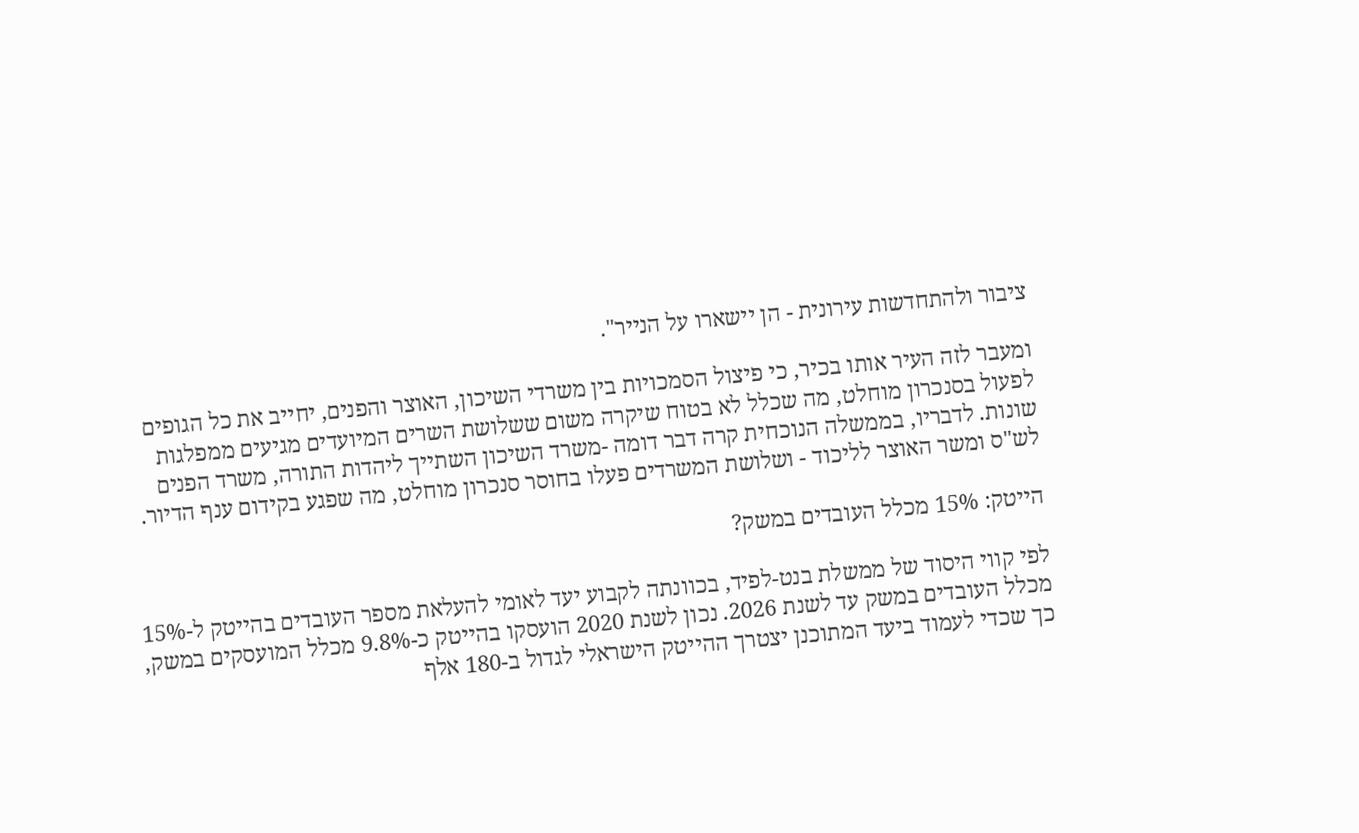ציבור ולהתחדשות עירונית - הן יישארו על הנייר".

ומעבר לזה העיר אותו בכיר, כי פיצול הסמכויות בין משרדי השיכון, האוצר והפנים, יחייב את כל הגופים לפעול בסנכרון מוחלט, מה שכלל לא בטוח שיקרה משום ששלושת השרים המיועדים מגיעים ממפלגות שונות. לדבריו, בממשלה הנוכחית קרה דבר דומה -משרד השיכון השתייך ליהדות התורה, משרד הפנים לש"ס ומשר האוצר לליכוד - ושלושת המשרדים פעלו בחוסר סנכרון מוחלט, מה שפגע בקידום ענף הדיור.

הייטק: 15% מכלל העובדים במשק?

לפי קווי היסוד של ממשלת בנט-לפיד, בכוונתה לקבוע יעד לאומי להעלאת מספר העובדים בהייטק ל-15% מכלל העובדים במשק עד לשנת 2026. נכון לשנת 2020 הועסקו בהייטק כ-9.8% מכלל המועסקים במשק, כך שכדי לעמוד ביעד המתוכנן יצטרך ההייטק הישראלי לגדול ב-180 אלף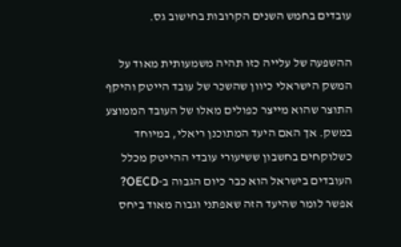עובדים בחמש השנים הקרובות בחישוב גס.

ההשפעה של עלייה כזו תהיה משמעותית מאוד על המשק הישראלי כיוון שהשכר של עובד הייטק והיקף התוצר שהוא מייצר כפולים מאלו של העובד הממוצע במשק. אך האם היעד המתוכנן ריאלי, במיוחד כשלוקחים בחשבון ששיעורי עובדי ההייטק מכלל העובדים בישראל הוא כבר כיום הגבוה ב-OECD? אפשר לומר שהיעד הזה שאפתני וגבוה מאוד ביחס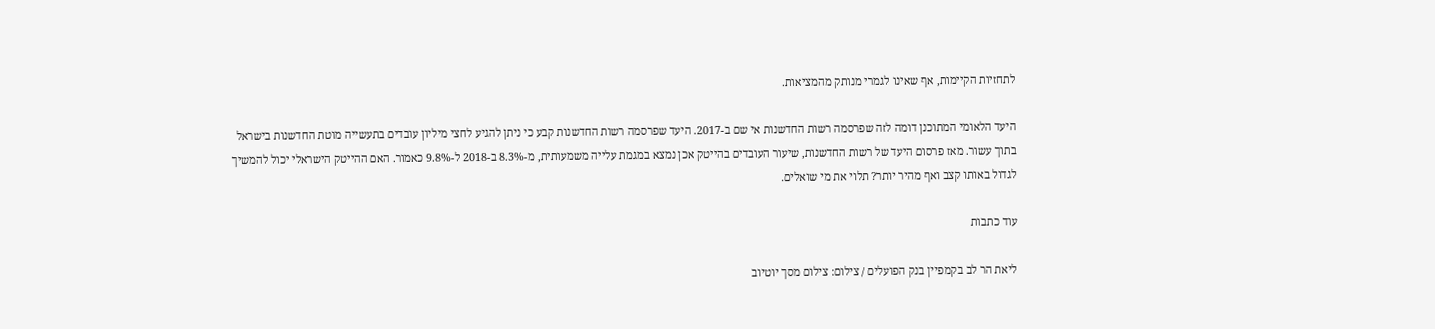לתחזיות הקיימות, אף שאינו לגמרי מנותק מהמציאות.

היעד הלאומי המתוכנן דומה לזה שפרסמה רשות החדשנות אי שם ב-2017. היעד שפרסמה רשות החדשנות קבע כי ניתן להגיע לחצי מיליון עובדים בתעשייה מוטת החדשנות בישראל בתוך עשור. מאז פרסום היעד של רשות החדשנות, שיעור העובדים בהייטק אכן נמצא במגמת עלייה משמעותית, מ-8.3% ב-2018 ל-9.8% כאמור. האם ההייטק הישראלי יכול להמשיך לגדול באותו קצב ואף מהיר יותר? תלוי את מי שואלים.

עוד כתבות

ליאת הר לב בקמפיין בנק הפועלים / צילום: צילום מסך יוטיוב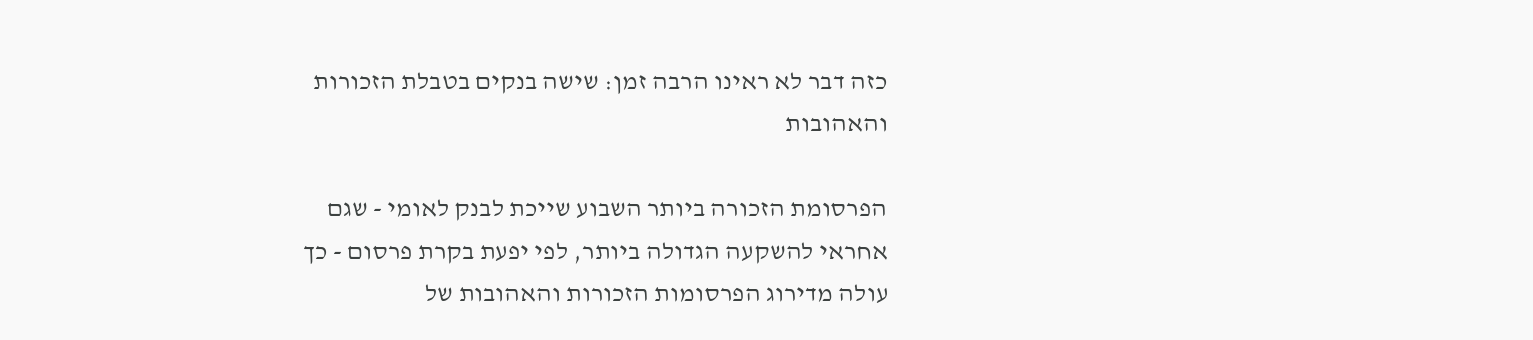כזה דבר לא ראינו הרבה זמן: שישה בנקים בטבלת הזכורות והאהובות

הפרסומת הזכורה ביותר השבוע שייכת לבנק לאומי - שגם אחראי להשקעה הגדולה ביותר, לפי יפעת בקרת פרסום - כך עולה מדירוג הפרסומות הזכורות והאהובות של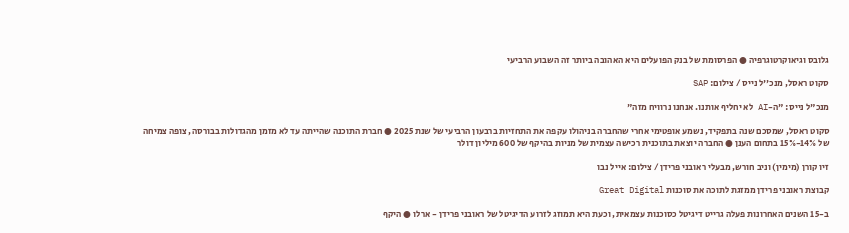גלובס וגיאוקרטוגרפיה ● הפרסומת של בנק הפועלים היא האהובה ביותר זה השבוע הרביעי

סקוט ראסל, מנכ''ל נייס / צילום: SAP

מנכ"ל נייס: "ה-AI לא יחליף אותנו. אנחנו נרוויח מזה"

סקוט ראסל, שמסכם שנה בתפקיד, נשמע אופטימי אחרי שהחברה בניהולו עקפה את התחזיות ברבעון הרביעי של שנת 2025 ● חברת התוכנה שהייתה עד לא מזמן מהגדולות בבורסה, צופה צמיחה של 14%-15% בתחום הענן ● החברה יוצאת בתוכנית רכישה עצמית של מניות בהיקף של 600 מיליון דולר

זיו קורן (מימין) וניב חורש, מבעלי ראובני פרידן / צילום: אייל נבו

קבוצת ראובני פרידן ממזגת לתוכה את סוכנות Great Digital

ב-15 השנים האחרונות פעלה גרייט דיגיטל כסוכנות עצמאית, וכעת היא תמוזג לזרוע הדיגיטל של ראובני פרידן - ארלו ● היקף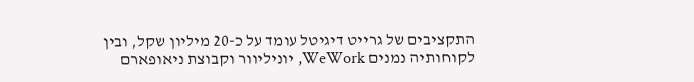התקציבים של גרייט דיגיטל עומד על כ-20 מיליון שקל, ובין לקוחותיה נמנים WeWork, יוניליוור וקבוצת ניאופארם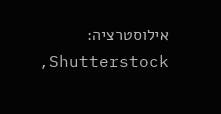אילוסטרציה: Shutterstock,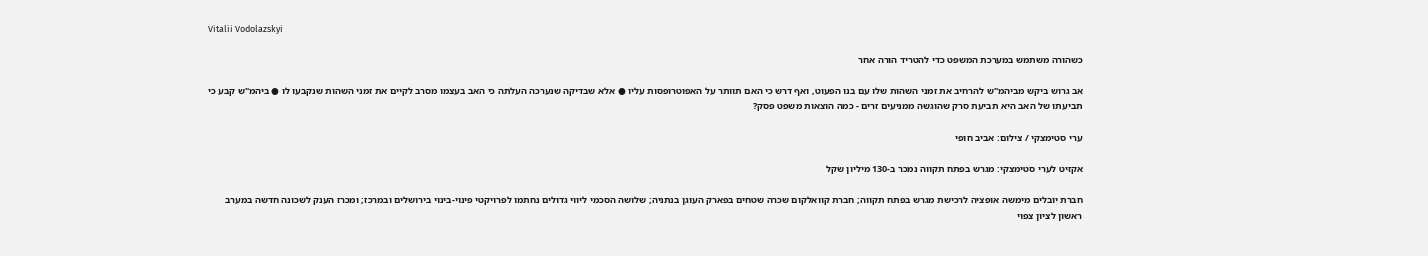Vitalii Vodolazskyi

כשהורה משתמש במערכת המשפט כדי להטריד הורה אחר

אב גרוש ביקש מביהמ"ש להרחיב את זמני השהות שלו עם בנו הפעוט, ואף דרש כי האם תוותר על האפוטרופסות עליו ● אלא שבדיקה שנערכה העלתה כי האב בעצמו מסרב לקיים את זמני השהות שנקבעו לו ● ביהמ"ש קבע כי תביעתו של האב היא תביעת סרק שהוגשה ממניעים זרים - כמה הוצאות משפט פסק?

ערי סטימצקי / צילום: אביב חופי

אקזיט לערי סטימצקי: מגרש בפתח תקווה נמכר ב-130 מיליון שקל

חברת יובלים מימשה אופציה לרכישת מגרש בפתח תקווה; חברת קוואלקום שכרה שטחים בפארק העוגן בנתניה; שלושה הסכמי ליווי גדולים נחתמו לפרויקטי פינוי-בינוי בירושלים ובמרכז; ומכרז הענק לשכונה חדשה במערב ראשון לציון צפוי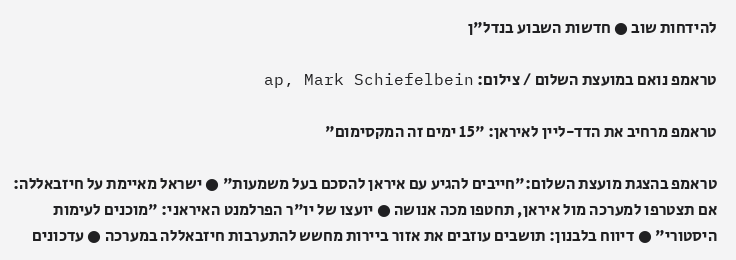להידחות שוב ● חדשות השבוע בנדל"ן

טראמפ נואם במועצת השלום / צילום: ap, Mark Schiefelbein

טראמפ מרחיב את הדד-ליין לאיראן: "15 ימים זה המקסימום"

טראמפ בהצגת מועצת השלום:"חייבים להגיע עם איראן להסכם בעל משמעות" ● ישראל מאיימת על חיזבאללה: אם תצטרפו למערכה מול איראן, תחטפו מכה אנושה ● יועצו של יו"ר הפרלמנט האיראני: "מוכנים לעימות היסטורי" ● דיווח בלבנון: תושבים עוזבים את אזור ביירות מחשש להתערבות חיזבאללה במערכה ● עדכונים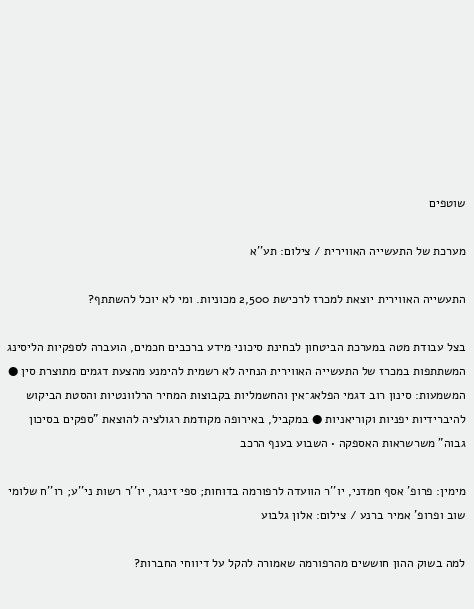שוטפים

מערכת של התעשייה האווירית / צילום: תע''א

התעשייה האווירית יוצאת למכרז לרכישת 2,500 מכוניות. ומי לא יוכל להשתתף?

בצל עבודת מטה במערכת הביטחון לבחינת סיכוני מידע ברכבים חכמים, הועברה לספקיות הליסינג המשתתפות במכרז של התעשייה האווירית הנחיה לא רשמית להימנע מהצעת דגמים מתוצרת סין ● המשמעות: סינון רוב דגמי הפלאג־אין והחשמליות בקבוצות המחיר הרלוונטיות והסטת הביקוש להיברידיות יפניות וקוריאניות ● במקביל, באירופה מקודמת רגולציה להוצאת "ספקים בסיכון גבוה" משרשראות האספקה • השבוע בענף הרכב

מימין: פרופ' אסף חמדני, יו''ר הוועדה לרפורמה בדוחות; ספי זינגר, יו''ר רשות ני''ע; רו''ח שלומי שוב ופרופ' אמיר ברנע / צילום: אלון גלבוע

למה בשוק ההון חוששים מהרפורמה שאמורה להקל על דיווחי החברות?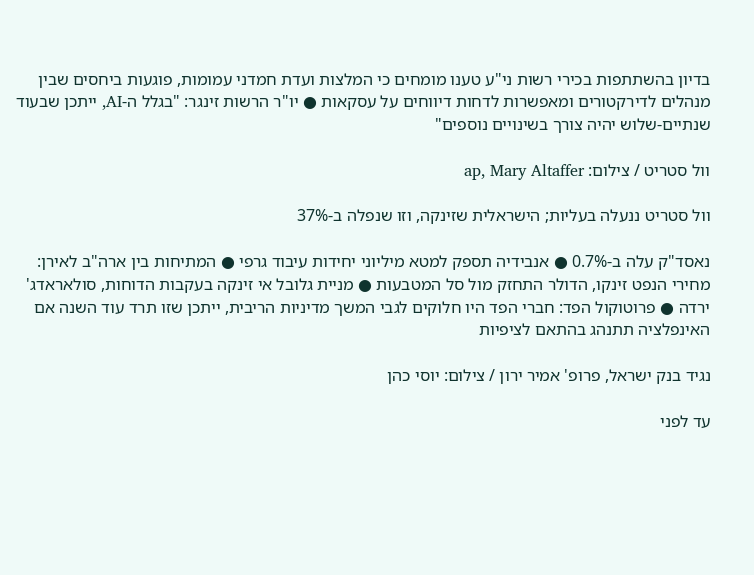בדיון בהשתתפות בכירי רשות ני"ע טענו מומחים כי המלצות ועדת חמדני עמומות, פוגעות ביחסים שבין מנהלים לדירקטורים ומאפשרות לדחות דיווחים על עסקאות ● יו"ר הרשות זינגר: "בגלל ה-AI, ייתכן שבעוד שנתיים-שלוש יהיה צורך בשינויים נוספים"

וול סטריט / צילום: ap, Mary Altaffer

וול סטריט ננעלה בעליות; הישראלית שזינקה, וזו שנפלה ב-37%

נאסד"ק עלה ב-0.7% ● אנבידיה תספק למטא מיליוני יחידות עיבוד גרפי ● המתיחות בין ארה"ב לאירן: מחירי הנפט זינקו, הדולר התחזק מול סל המטבעות ● מניית גלובל אי זינקה בעקבות הדוחות, סולאראדג' ירדה ● פרוטוקול הפד: חברי הפד היו חלוקים לגבי המשך מדיניות הריבית, ייתכן שזו תרד עוד השנה אם האינפלציה תתנהג בהתאם לציפיות

נגיד בנק ישראל, פרופ' אמיר ירון / צילום: יוסי כהן

עד לפני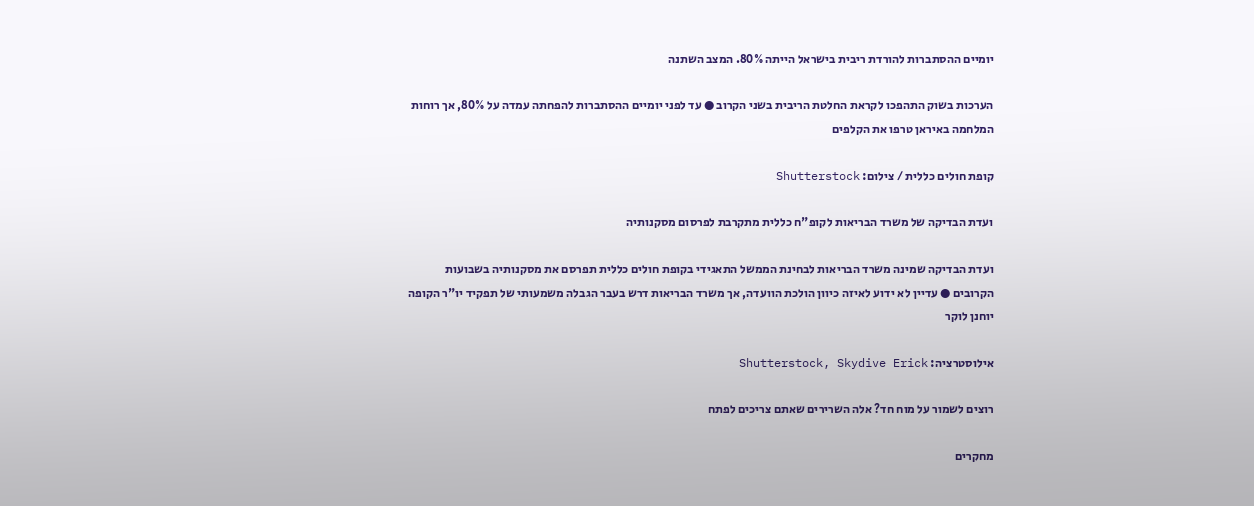יומיים ההסתברות להורדת ריבית בישראל הייתה 80%. המצב השתנה

הערכות בשוק התהפכו לקראת החלטת הריבית בשני הקרוב ● עד לפני יומיים ההסתברות להפחתה עמדה על 80%, אך רוחות המלחמה באיראן טרפו את הקלפים

קופת חולים כללית / צילום: Shutterstock

ועדת הבדיקה של משרד הבריאות לקופ"ח כללית מתקרבת לפרסום מסקנותיה

ועדת הבדיקה שמינה משרד הבריאות לבחינת הממשל התאגידי בקופת חולים כללית תפרסם את מסקנותיה בשבועות הקרובים ● עדיין לא ידוע לאיזה כיוון הולכת הוועדה, אך משרד הבריאות דרש בעבר הגבלה משמעותי של תפקיד יו"ר הקופה יוחנן לוקר

אילוסטרציה: Shutterstock, Skydive Erick

רוצים לשמור על מוח חד? אלה השרירים שאתם צריכים לפתח

מחקרים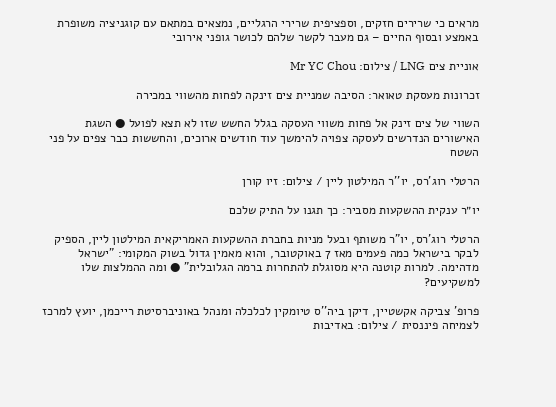מראים כי שרירים חזקים, וספציפית שרירי הרגליים, נמצאים במתאם עם קוגניציה משופרת באמצע ובסוף החיים – גם מעבר לקשר שלהם לכושר גופני אירובי

אוניית צים LNG / צילום: Mr YC Chou

זכרונות מעסקת טאואר: הסיבה שמניית צים זינקה לפחות מהשווי במכירה

השווי של צים זינק אל פחות משווי העסקה בגלל החשש שזו לא תצא לפועל ● השגת האישורים הנדרשים לעסקה צפויה להימשך עוד חודשים ארוכים, והחששות כבר צפים על פני השטח

הרטלי רוג'רס, יו''ר המילטון ליין / צילום: זיו קורן

יו״ר ענקית ההשקעות מסביר: כך תגנו על התיק שלכם

הרטלי רוג'רס, יו"ר משותף ובעל מניות בחברת ההשקעות האמריקאית המילטון ליין, הספיק לבקר בישראל כמה פעמים מאז 7 באוקטובר, והוא מאמין גדול בשוק המקומי: "ישראל מדהימה. למרות קוטנה היא מסוגלת להתחרות ברמה הגלובלית" ● ומה ההמלצות שלו למשקיעים?

פרופ' צביקה אקשטיין, דיקן ביה''ס טיומקין לכלכלה ומנהל באוניברסיטת רייכמן, יועץ למרכז לצמיחה פיננסית / צילום: באדיבות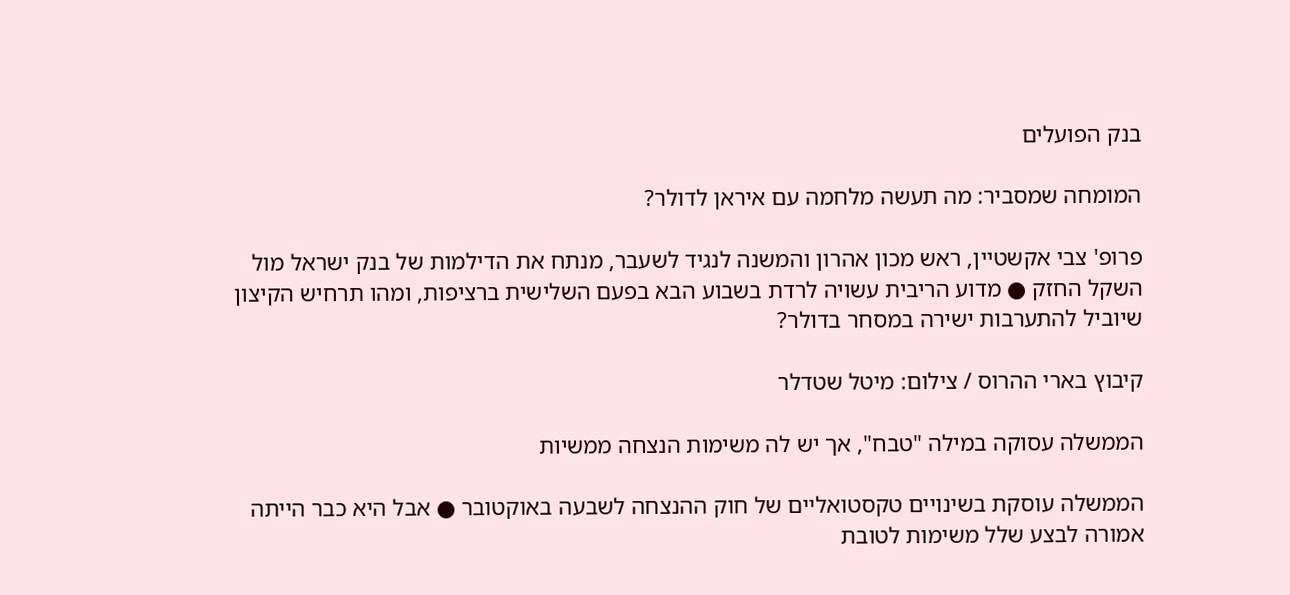בנק הפועלים

המומחה שמסביר: מה תעשה מלחמה עם איראן לדולר?

פרופ' צבי אקשטיין, ראש מכון אהרון והמשנה לנגיד לשעבר, מנתח את הדילמות של בנק ישראל מול השקל החזק ● מדוע הריבית עשויה לרדת בשבוע הבא בפעם השלישית ברציפות, ומהו תרחיש הקיצון שיוביל להתערבות ישירה במסחר בדולר?

קיבוץ בארי ההרוס / צילום: מיטל שטדלר

הממשלה עסוקה במילה "טבח", אך יש לה משימות הנצחה ממשיות

הממשלה עוסקת בשינויים טקסטואליים של חוק ההנצחה לשבעה באוקטובר ● אבל היא כבר הייתה אמורה לבצע שלל משימות לטובת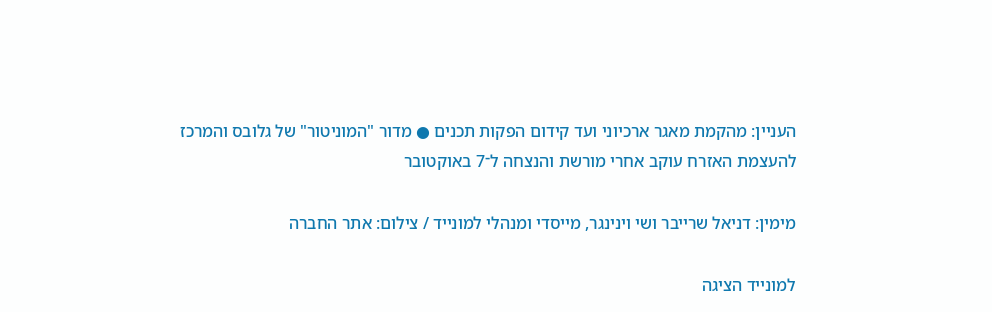העניין: מהקמת מאגר ארכיוני ועד קידום הפקות תכנים ● מדור "המוניטור" של גלובס והמרכז להעצמת האזרח עוקב אחרי מורשת והנצחה ל־7 באוקטובר

מימין: דניאל שרייבר ושי וינינגר, מייסדי ומנהלי למונייד / צילום: אתר החברה

למונייד הציגה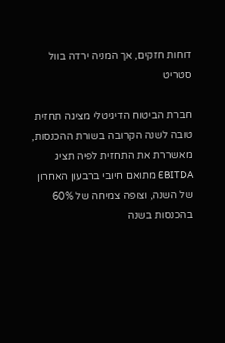דוחות חזקים, אך המניה ירדה בוול סטריט

חברת הביטוח הדיגיטלי מציגה תחזית טובה לשנה הקרובה בשורת ההכנסות, מאשררת את התחזית לפיה תציג EBITDA מתואם חיובי ברבעון האחרון של השנה, וצופה צמיחה של 60% בהכנסות בשנה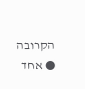הקרובה ● אחד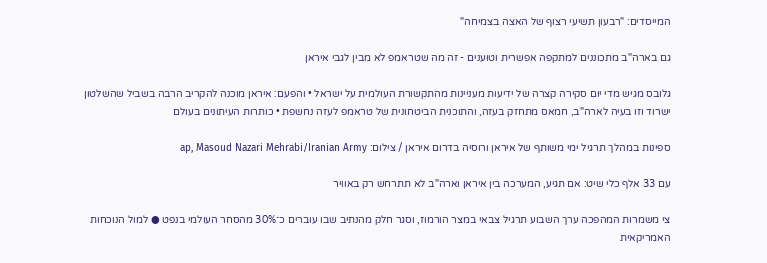המייסדים: "רבעון תשיעי רצוף של האצה בצמיחה"

גם בארה"ב מתכוננים למתקפה אפשרית וטוענים - זה מה שטראמפ לא מבין לגבי איראן

גלובס מגיש מדי יום סקירה קצרה של ידיעות מעניינות מהתקשורת העולמית על ישראל • והפעם: איראן מוכנה להקריב הרבה בשביל שהשלטון ישרוד וזו בעיה לארה"ב, חמאס מתחזק בעזה, והתוכנית הביטחונית של טראמפ לעזה נחשפת • כותרות העיתונים בעולם

ספינות במהלך תרגיל ימי משותף של איראן ורוסיה בדרום איראן / צילום: ap, Masoud Nazari Mehrabi/Iranian Army

עם 33 אלף כלי שיט: אם תגיע, המערכה בין איראן וארה"ב לא תתרחש רק באוויר

צי משמרות המהפכה ערך השבוע תרגיל צבאי במצר הורמוז, וסגר חלק מהנתיב שבו עוברים כ־30% מהסחר העולמי בנפט ● למול הנוכחות האמריקאית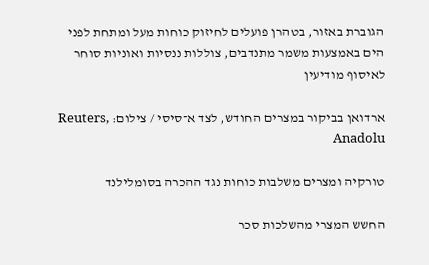הגוברת באזור, בטהרן פועלים לחיזוק כוחות מעל ומתחת לפני הים באמצעות משמר מתנדבים, צוללות ננסיות ואוניות סוחר לאיסוף מודיעין

ארדואן בביקור במצרים החודש, לצד א־סיסי / צילום: Reuters, Anadolu

טורקיה ומצרים משלבות כוחות נגד ההכרה בסומלילנד

החשש המצרי מהשלכות סכר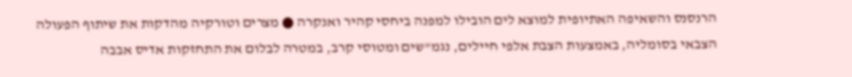הרנסנס והשאיפה האתיופית למוצא לים הובילו למפנה ביחסי קהיר ואנקרה ● מצרים וטורקיה מהדקות את שיתוף הפעולה הצבאי בסומליה, באמצעות הצבת אלפי חיילים, נגמ"שים ומטוסי קרב, במטרה לבלום את התחזקות אדיס אבבה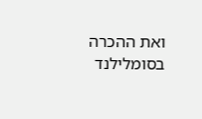ואת ההכרה בסומלילנד